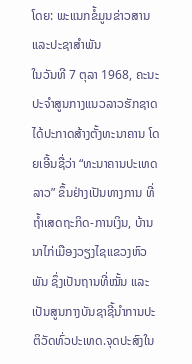ໂດຍ: ພະແນກຂໍ້ມູນຂ່າວສານແລະປະຊາສຳພັນ
ໃນວັນທີ 7 ຕຸລາ 1968, ຄະນະປະຈຳສູນກາງແນວລາວຮັກຊາດ ໄດ້ປະກາດສ້າງຕັ້ງທະນາຄານ ໂດຍເອີ້ນຊື່ວ່າ “ທະນາຄານປະເທດລາວ” ຂຶ້ນຢ່າງເປັນທາງການ ທີ່ຖໍ້າເສດຖະກິດ-ການເງິນ, ບ້ານນາໄກ່ເມືອງວຽງໄຊແຂວງຫົວພັນ ຊຶ່ງເປັນຖານທີ່ໝັ້ນ ແລະ ເປັນສູນກາງບັນຊາຊີ້ນຳການປະຕິວັດທົ່ວປະເທດ.ຈຸດປະສົງໃນ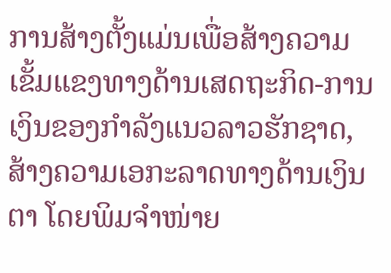ການສ້າງຕັ້ງແມ່ນເພື່ອສ້າງຄວາມເຂັ້ມແຂງທາງດ້ານເສດຖະກິດ-ການເງິນຂອງກຳລັງແນວລາວຮັກຊາດ, ສ້າງຄວາມເອກະລາດທາງດ້ານເງິນຕາ ໂດຍພິມຈຳໜ່າຍ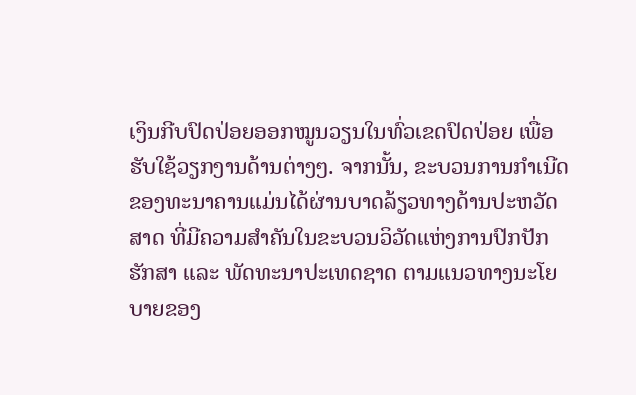ເງິນກີບປົດປ່ອຍອອກໝູນວຽນໃນທົ່ວເຂດປົດປ່ອຍ ເພື່ອຮັບໃຊ້ວຽກງານດ້ານຕ່າງໆ. ຈາກນັ້ນ, ຂະບວນການກຳເນີດຂອງທະນາຄານແມ່ນໄດ້ຜ່ານບາດລ້ຽວທາງດ້ານປະຫວັດສາດ ທີ່ມີຄວາມສໍາຄັນໃນຂະບວນວິວັດແຫ່ງການປົກປັກຮັກສາ ແລະ ພັດທະນາປະເທດຊາດ ຕາມແນວທາງນະໂຍບາຍຂອງ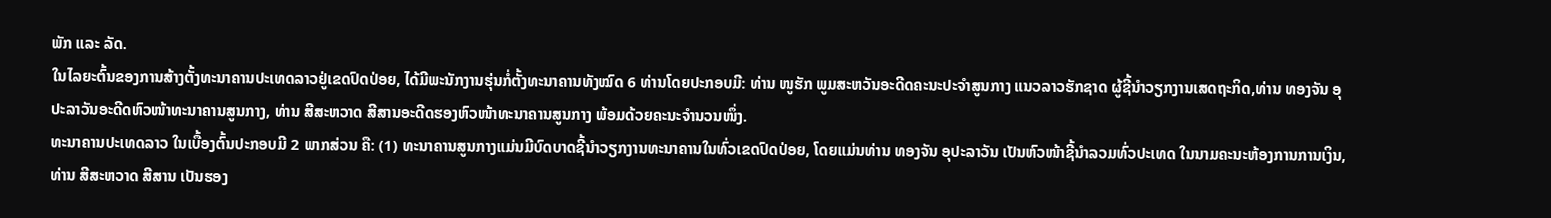ພັກ ແລະ ລັດ.
ໃນໄລຍະຕົ້ນຂອງການສ້າງຕັ້ງທະນາຄານປະເທດລາວຢູ່ເຂດປົດປ່ອຍ, ໄດ້ມີພະນັກງານຮຸ່ນກໍ່ຕັ້ງທະນາຄານທັງໝົດ 6 ທ່ານໂດຍປະກອບມີ: ທ່ານ ໜູຮັກ ພູມສະຫວັນອະດີດຄະນະປະຈຳສູນກາງ ແນວລາວຮັກຊາດ ຜູ້ຊີ້ນຳວຽກງານເສດຖະກິດ,ທ່ານ ທອງຈັນ ອຸປະລາວັນອະດີດຫົວໜ້າທະນາຄານສູນກາງ, ທ່ານ ສີສະຫວາດ ສີສານອະດີດຮອງຫົວໜ້າທະນາຄານສູນກາງ ພ້ອມດ້ວຍຄະນະຈຳນວນໜຶ່ງ.
ທະນາຄານປະເທດລາວ ໃນເບື້ອງຕົ້ນປະກອບມີ 2 ພາກສ່ວນ ຄື: (1) ທະນາຄານສູນກາງແມ່ນມີບົດບາດຊີ້ນຳວຽກງານທະນາຄານໃນທົ່ວເຂດປົດປ່ອຍ, ໂດຍແມ່ນທ່ານ ທອງຈັນ ອຸປະລາວັນ ເປັນຫົວໜ້າຊີ້ນຳລວມທົ່ວປະເທດ ໃນນາມຄະນະຫ້ອງການການເງິນ, ທ່ານ ສີສະຫວາດ ສີສານ ເປັນຮອງ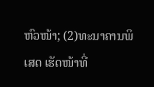ຫົວໜ້າ; (2)ທະນາຄານພິເສດ ເຮັດໜ້າທີ່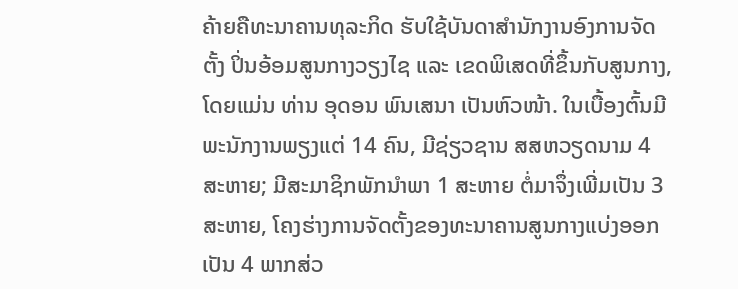ຄ້າຍຄືທະນາຄານທຸລະກິດ ຮັບໃຊ້ບັນດາສໍານັກງານອົງການຈັດຕັ້ງ ປິ່ນອ້ອມສູນກາງວຽງໄຊ ແລະ ເຂດພິເສດທີ່ຂຶ້ນກັບສູນກາງ, ໂດຍແມ່ນ ທ່ານ ອຸດອນ ພົນເສນາ ເປັນຫົວໜ້າ. ໃນເບື້ອງຕົ້ນມີພະນັກງານພຽງແຕ່ 14 ຄົນ, ມີຊ່ຽວຊານ ສສຫວຽດນາມ 4 ສະຫາຍ; ມີສະມາຊິກພັກນຳພາ 1 ສະຫາຍ ຕໍ່ມາຈຶ່ງເພີ່ມເປັນ 3 ສະຫາຍ, ໂຄງຮ່າງການຈັດຕັ້ງຂອງທະນາຄານສູນກາງແບ່ງອອກເປັນ 4 ພາກສ່ວ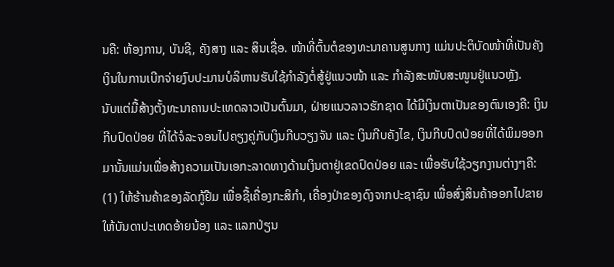ນຄື: ຫ້ອງການ, ບັນຊີ, ຄັງສາງ ແລະ ສິນເຊື່ອ. ໜ້າທີ່ຕົ້ນຕໍຂອງທະນາຄານສູນກາງ ແມ່ນປະຕິບັດໜ້າທີ່ເປັນຄັງເງິນໃນການເບີກຈ່າຍງົບປະມານບໍລິຫານຮັບໃຊ້ກຳລັງຕໍ່ສູ້ຢູ່ແນວໜ້າ ແລະ ກຳລັງສະໜັບສະໜູນຢູ່ແນວຫຼັງ.
ນັບແຕ່ມື້ສ້າງຕັ້ງທະນາຄານປະເທດລາວເປັນຕົ້ນມາ, ຝ່າຍແນວລາວຮັກຊາດ ໄດ້ມີເງິນຕາເປັນຂອງຕົນເອງຄື: ເງິນກີບປົດປ່ອຍ ທີ່ໄດ້ຈໍລະຈອນໄປຄຽງຄູ່ກັບເງິນກີບວຽງຈັນ ແລະ ເງິນກີບຄັງໄຂ, ເງິນກີບປົດປ່ອຍທີ່ໄດ້ພິມອອກມານັ້ນແມ່ນເພື່ອສ້າງຄວາມເປັນເອກະລາດທາງດ້ານເງິນຕາຢູ່ເຂດປົດປ່ອຍ ແລະ ເພື່ອຮັບໃຊ້ວຽກງານຕ່າງໆຄື: (1) ໃຫ້ຮ້ານຄ້າຂອງລັດກູ້ຢືມ ເພື່ອຊື້ເຄື່ອງກະສິກຳ, ເຄື່ອງປ່າຂອງດົງຈາກປະຊາຊົນ ເພື່ອສົ່ງສິນຄ້າອອກໄປຂາຍ ໃຫ້ບັນດາປະເທດອ້າຍນ້ອງ ແລະ ແລກປ່ຽນ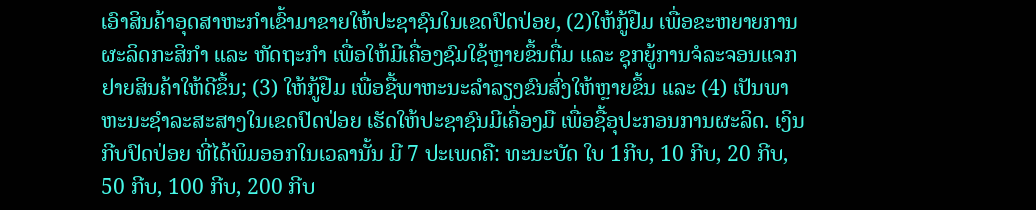ເອົາສິນຄ້າອຸດສາຫະກຳເຂົ້າມາຂາຍໃຫ້ປະຊາຊົນໃນເຂດປົດປ່ອຍ, (2)ໃຫ້ກູ້ຢືມ ເພື່ອຂະຫຍາຍການຜະລິດກະສິກຳ ແລະ ຫັດຖະກຳ ເພື່ອໃຫ້ມີເຄື່ອງຊົມໃຊ້ຫຼາຍຂຶ້ນຕື່ມ ແລະ ຊຸກຍູ້ການຈໍລະຈອນແຈກຢາຍສິນຄ້າໃຫ້ດີຂຶ້ນ; (3) ໃຫ້ກູ້ຢືມ ເພື່ອຊື້ພາຫະນະລໍາລຽງຂົນສົ່ງໃຫ້ຫຼາຍຂຶ້ນ ແລະ (4) ເປັນພາຫະນະຊຳລະສະສາງໃນເຂດປົດປ່ອຍ ເຮັດໃຫ້ປະຊາຊົນມີເຄື່ອງມື ເພື່ອຊື້ອຸປະກອນການຜະລິດ. ເງິນກີບປົດປ່ອຍ ທີ່ໄດ້ພິມອອກໃນເວລານັ້ນ ມີ 7 ປະເພດຄື: ທະນະບັດ ໃບ 1ກີບ, 10 ກີບ, 20 ກີບ, 50 ກີບ, 100 ກີບ, 200 ກີບ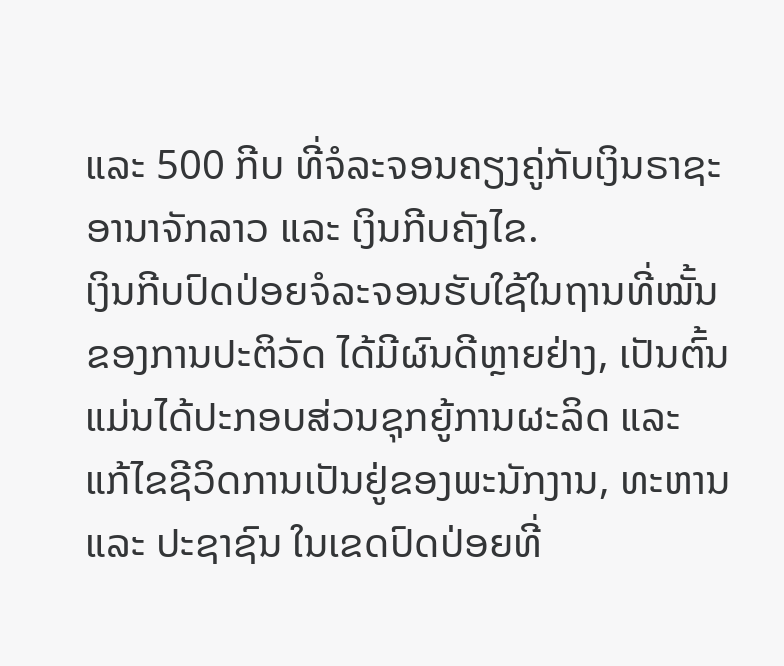ແລະ 500 ກີບ ທີ່ຈໍລະຈອນຄຽງຄູ່ກັບເງິນຣາຊະອານາຈັກລາວ ແລະ ເງິນກີບຄັງໄຂ.
ເງິນກີບປົດປ່ອຍຈໍລະຈອນຮັບໃຊ້ໃນຖານທີ່ໝັ້ນຂອງການປະຕິວັດ ໄດ້ມີຜົນດີຫຼາຍຢ່າງ, ເປັນຕົ້ນແມ່ນໄດ້ປະກອບສ່ວນຊຸກຍູ້ການຜະລິດ ແລະ ແກ້ໄຂຊີວິດການເປັນຢູ່ຂອງພະນັກງານ, ທະຫານ ແລະ ປະຊາຊົນ ໃນເຂດປົດປ່ອຍທີ່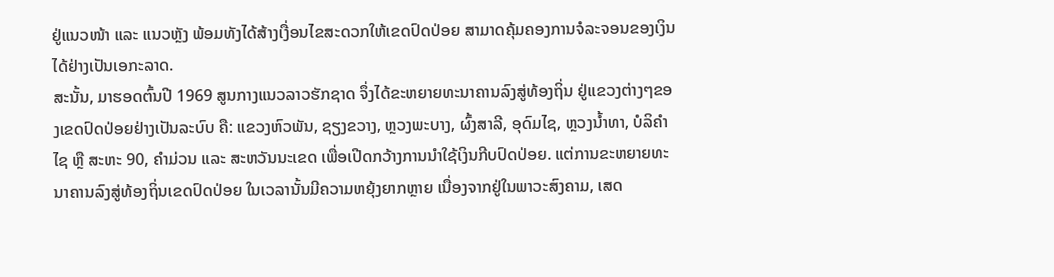ຢູ່ແນວໜ້າ ແລະ ແນວຫຼັງ ພ້ອມທັງໄດ້ສ້າງເງື່ອນໄຂສະດວກໃຫ້ເຂດປົດປ່ອຍ ສາມາດຄຸ້ມຄອງການຈໍລະຈອນຂອງເງິນ ໄດ້ຢ່າງເປັນເອກະລາດ.
ສະນັ້ນ, ມາຮອດຕົ້ນປີ 1969 ສູນກາງແນວລາວຮັກຊາດ ຈຶ່ງໄດ້ຂະຫຍາຍທະນາຄານລົງສູ່ທ້ອງຖິ່ນ ຢູ່ແຂວງຕ່າງໆຂອງເຂດປົດປ່ອຍຢ່າງເປັນລະບົບ ຄື: ແຂວງຫົວພັນ, ຊຽງຂວາງ, ຫຼວງພະບາງ, ຜົ້ງສາລີ, ອຸດົມໄຊ, ຫຼວງນໍ້າທາ, ບໍລິຄໍາໄຊ ຫຼື ສະຫະ 90, ຄໍາມ່ວນ ແລະ ສະຫວັນນະເຂດ ເພື່ອເປີດກວ້າງການນໍາໃຊ້ເງິນກີບປົດປ່ອຍ. ແຕ່ການຂະຫຍາຍທະນາຄານລົງສູ່ທ້ອງຖິ່ນເຂດປົດປ່ອຍ ໃນເວລານັ້ນມີຄວາມຫຍຸ້ງຍາກຫຼາຍ ເນື່ອງຈາກຢູ່ໃນພາວະສົງຄາມ, ເສດ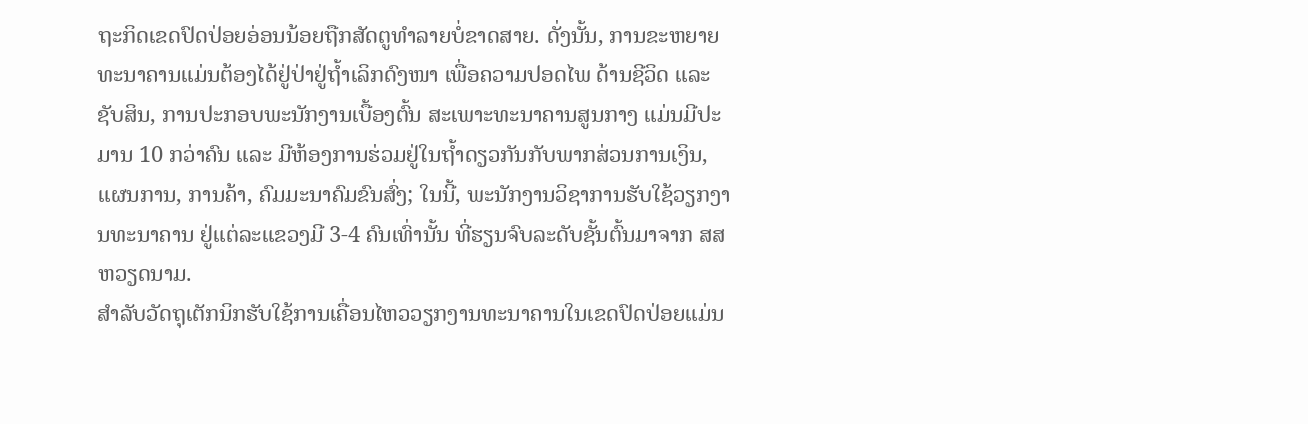ຖະກິດເຂດປົດປ່ອຍອ່ອນນ້ອຍຖືກສັດຕູທຳລາຍບໍ່ຂາດສາຍ. ດັ່ງນັ້ນ, ການຂະຫຍາຍທະນາຄານແມ່ນຕ້ອງໄດ້ຢູ່ປ່າຢູ່ຖ້ຳເລິກດົງໜາ ເພື່ອຄວາມປອດໄພ ດ້ານຊີວິດ ແລະ ຊັບສິນ, ການປະກອບພະນັກງານເບື້ອງຕົ້ນ ສະເພາະທະນາຄານສູນກາງ ແມ່ນມີປະມານ 10 ກວ່າຄົນ ແລະ ມີຫ້ອງການຮ່ວມຢູ່ໃນຖໍ້າດຽວກັນກັບພາກສ່ວນການເງິນ, ແຜນການ, ການຄ້າ, ຄົມມະນາຄົມຂົນສົ່ງ; ໃນນີ້, ພະນັກງານວິຊາການຮັບໃຊ້ວຽກງານທະນາຄານ ຢູ່ແຕ່ລະແຂວງມີ 3-4 ຄົນເທົ່ານັ້ນ ທີ່ຮຽນຈົບລະດັບຊັ້ນຕົ້ນມາຈາກ ສສ ຫວຽດນາມ.
ສຳລັບວັດຖຸເຕັກນິກຮັບໃຊ້ການເຄື່ອນໄຫວວຽກງານທະນາຄານໃນເຂດປົດປ່ອຍແມ່ນ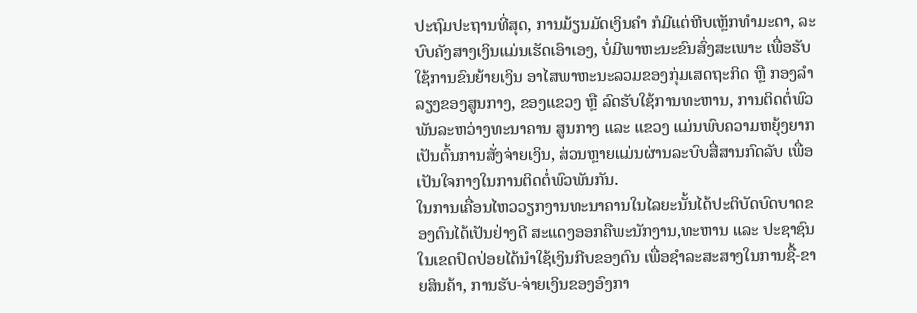ປະຖົມປະຖານທີ່ສຸດ, ການມ້ຽນມັດເງິນຄໍາ ກໍມີແຕ່ຫີບເຫຼັກທຳມະດາ, ລະບົບຄັງສາງເງິນແມ່ນເຮັດເອົາເອງ, ບໍ່ມີພາຫະນະຂົນສົ່ງສະເພາະ ເພື່ອຮັບໃຊ້ການຂົນຍ້າຍເງິນ ອາໄສພາຫະນະລວມຂອງກຸ່ມເສດຖະກິດ ຫຼື ກອງລຳລຽງຂອງສູນກາງ, ຂອງແຂວງ ຫຼື ລົດຮັບໃຊ້ການທະຫານ, ການຕິດຕໍ່ພົວພັນລະຫວ່າງທະນາຄານ ສູນກາງ ແລະ ແຂວງ ແມ່ນພົບຄວາມຫຍຸ້ງຍາກ ເປັນຕົ້ນການສັ່ງຈ່າຍເງິນ, ສ່ວນຫຼາຍແມ່ນຜ່ານລະບົບສື່ສານກົດລັບ ເພື່ອເປັນໃຈກາງໃນການຕິດຕໍ່ພົວພັນກັນ.
ໃນການເຄື່ອນໄຫວວຽກງານທະນາຄານໃນໄລຍະນັ້ນໄດ້ປະຕິບັດບົດບາດຂອງຕົນໄດ້ເປັນຢ່າງດີ ສະແດງອອກຄືພະນັກງານ,ທະຫານ ແລະ ປະຊາຊົນໃນເຂດປົດປ່ອຍໄດ້ນໍາໃຊ້ເງິນກີບຂອງຕົນ ເພື່ອຊຳລະສະສາງໃນການຊື້-ຂາຍສິນຄ້າ, ການຮັບ-ຈ່າຍເງິນຂອງອົງກາ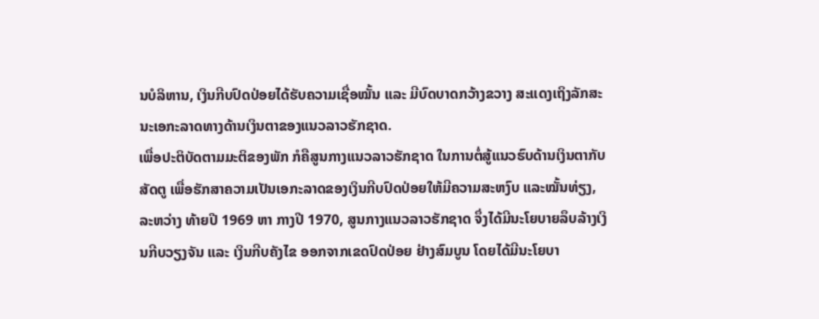ນບໍລິຫານ, ເງິນກີບປົດປ່ອຍໄດ້ຮັບຄວາມເຊື່ອໝັ້ນ ແລະ ມີບົດບາດກວ້າງຂວາງ ສະແດງເຖິງລັກສະນະເອກະລາດທາງດ້ານເງິນຕາຂອງແນວລາວຮັກຊາດ.
ເພື່ອປະຕິບັດຕາມມະຕິຂອງພັກ ກໍຄືສູນກາງແນວລາວຮັກຊາດ ໃນການຕໍ່ສູ້ແນວຮົບດ້ານເງິນຕາກັບສັດຕູ ເພື່ອຮັກສາຄວາມເປັນເອກະລາດຂອງເງິນກີບປົດປ່ອຍໃຫ້ມີຄວາມສະຫງົບ ແລະໝັ້ນທ່ຽງ, ລະຫວ່າງ ທ້າຍປີ 1969 ຫາ ກາງປີ 1970, ສູນກາງແນວລາວຮັກຊາດ ຈຶ່ງໄດ້ມີນະໂຍບາຍລຶບລ້າງເງິນກີບວຽງຈັນ ແລະ ເງິນກີບຄັງໄຂ ອອກຈາກເຂດປົດປ່ອຍ ຢ່າງສົມບູນ ໂດຍໄດ້ມີນະໂຍບາ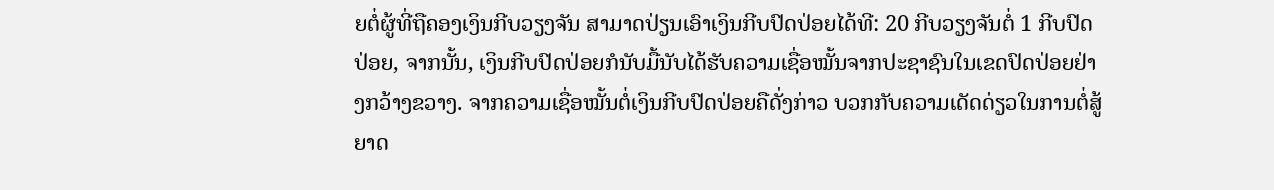ຍຕໍ່ຜູ້ທີ່ຖືຄອງເງິນກີບວຽງຈັນ ສາມາດປ່ຽນເອົາເງິນກີບປົດປ່ອຍໄດ້ທີ: 20 ກີບວຽງຈັນຕໍ່ 1 ກີບປົດປ່ອຍ, ຈາກນັ້ນ, ເງິນກີບປົດປ່ອຍກໍນັບມື້ນັບໄດ້ຮັບຄວາມເຊື່ອໝັ້ນຈາກປະຊາຊົນໃນເຂດປົດປ່ອຍຢ່າງກວ້າງຂວາງ. ຈາກຄວາມເຊື່ອໝັ້ນຕໍ່ເງິນກີບປົດປ່ອຍຄືດັ່ງກ່າວ ບວກກັບຄວາມເດັດດ່ຽວໃນການຕໍ່ສູ້ຍາດ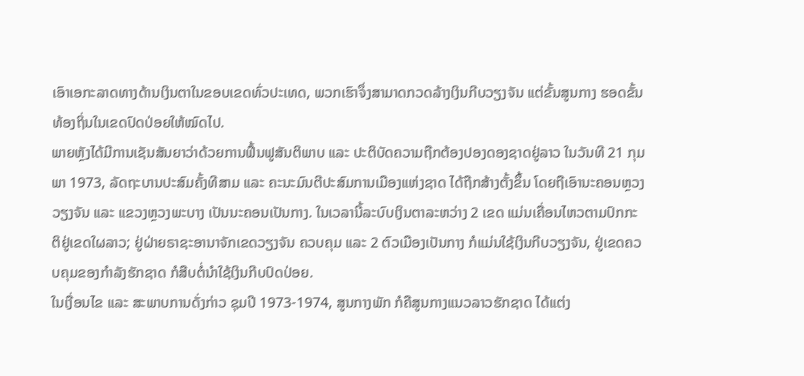ເອົາເອກະລາດທາງດ້ານເງິນຕາໃນຂອບເຂດທົ່ວປະເທດ, ພວກເຮົາຈຶ່ງສາມາດກວດລ້າງເງິນກີບວຽງຈັນ ແຕ່ຂັ້ນສູນກາງ ຮອດຂັ້ນທ້ອງຖິ່ນໃນເຂດປົດປ່ອຍໃຫ້ໝົດໄປ.
ພາຍຫຼັງໄດ້ມີການເຊັນສັນຍາວ່າດ້ວຍການຟື້ນຟູສັນຕິພາບ ແລະ ປະຕິບັດຄວາມຖືກຕ້ອງປອງດອງຊາດຢູ່ລາວ ໃນວັນທີ 21 ກຸມພາ 1973, ລັດຖະບານປະສົມຄັ້ງທີສາມ ແລະ ຄະນະມົນຕີປະສົມການເມືອງແຫ່ງຊາດ ໄດ້ຖືກສ້າງຕັ້ງຂຶ້ນ ໂດຍຖືເອົານະຄອນຫຼວງວຽງຈັນ ແລະ ແຂວງຫຼວງພະບາງ ເປັນນະຄອນເປັນກາງ. ໃນເວລານີ້ລະບົບເງິນຕາລະຫວ່າງ 2 ເຂດ ແມ່ນເຄື່ອນໄຫວຕາມປົກກະຕິຢູ່ເຂດໃຜລາວ; ຢູ່ຝ່າຍຣາຊະອານາຈັກເຂດວຽງຈັນ ຄວບຄຸມ ແລະ 2 ຕົວເມືອງເປັນກາງ ກໍແມ່ນໃຊ້ເງິນກີບວຽງຈັນ, ຢູ່ເຂດຄວບຄຸມຂອງກຳລັງຮັກຊາດ ກໍສືບຕໍ່ນໍາໃຊ້ເງິນກີບປົດປ່ອຍ.
ໃນເງື່ອນໄຂ ແລະ ສະພາບການດັ່ງກ່າວ ຊຸມປີ 1973-1974, ສູນກາງພັກ ກໍຄືສູນກາງແນວລາວຮັກຊາດ ໄດ້ແຕ່ງ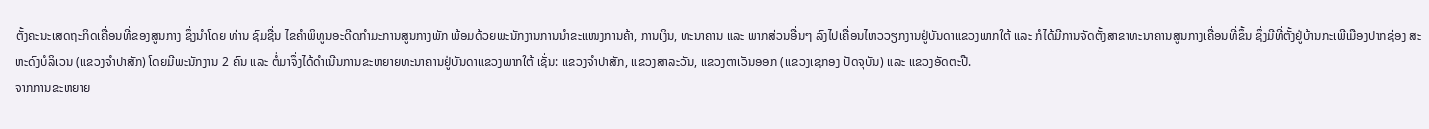ຕັ້ງຄະນະເສດຖະກິດເຄື່ອນທີ່ຂອງສູນກາງ ຊຶ່ງນໍາໂດຍ ທ່ານ ຊົມຊື່ນ ໄຂຄຳພິທູນອະດີດກຳມະການສູນກາງພັກ ພ້ອມດ້ວຍພະນັກງານການນໍາຂະແໜງການຄ້າ, ການເງິນ, ທະນາຄານ ແລະ ພາກສ່ວນອື່ນໆ ລົງໄປເຄື່ອນໄຫວວຽກງານຢູ່ບັນດາແຂວງພາກໃຕ້ ແລະ ກໍໄດ້ມີການຈັດຕັ້ງສາຂາທະນາຄານສູນກາງເຄື່ອນທີ່ຂຶ້ນ ຊຶ່ງມີທີ່ຕັ້ງຢູ່ບ້ານກະເພີເມືອງປາກຊ່ອງ ສະຫະດົງບໍລິເວນ (ແຂວງຈຳປາສັກ) ໂດຍມີພະນັກງານ 2 ຄົນ ແລະ ຕໍ່ມາຈຶ່ງໄດ້ດຳເນີນການຂະຫຍາຍທະນາຄານຢູ່ບັນດາແຂວງພາກໃຕ້ ເຊັ່ນ: ແຂວງຈຳປາສັກ, ແຂວງສາລະວັນ, ແຂວງຕາເວັນອອກ (ແຂວງເຊກອງ ປັດຈຸບັນ) ແລະ ແຂວງອັດຕະປື.
ຈາກການຂະຫຍາຍ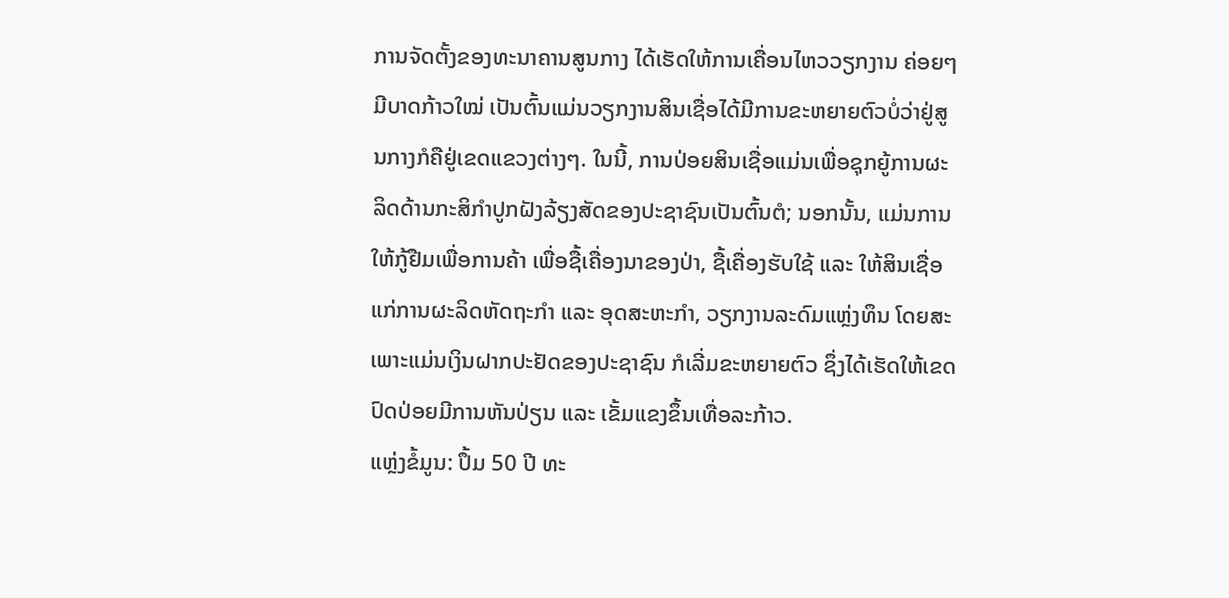ການຈັດຕັ້ງຂອງທະນາຄານສູນກາງ ໄດ້ເຮັດໃຫ້ການເຄື່ອນໄຫວວຽກງານ ຄ່ອຍໆມີບາດກ້າວໃໝ່ ເປັນຕົ້ນແມ່ນວຽກງານສິນເຊື່ອໄດ້ມີການຂະຫຍາຍຕົວບໍ່ວ່າຢູ່ສູນກາງກໍຄືຢູ່ເຂດແຂວງຕ່າງໆ. ໃນນີ້, ການປ່ອຍສິນເຊື່ອແມ່ນເພື່ອຊຸກຍູ້ການຜະລິດດ້ານກະສິກຳປູກຝັງລ້ຽງສັດຂອງປະຊາຊົນເປັນຕົ້ນຕໍ; ນອກນັ້ນ, ແມ່ນການໃຫ້ກູ້ຢືມເພື່ອການຄ້າ ເພື່ອຊື້ເຄື່ອງນາຂອງປ່າ, ຊື້ເຄື່ອງຮັບໃຊ້ ແລະ ໃຫ້ສິນເຊື່ອແກ່ການຜະລິດຫັດຖະກຳ ແລະ ອຸດສະຫະກຳ, ວຽກງານລະດົມແຫຼ່ງທຶນ ໂດຍສະເພາະແມ່ນເງິນຝາກປະຢັດຂອງປະຊາຊົນ ກໍເລີ່ມຂະຫຍາຍຕົວ ຊຶ່ງໄດ້ເຮັດໃຫ້ເຂດປົດປ່ອຍມີການຫັນປ່ຽນ ແລະ ເຂັ້ມແຂງຂຶ້ນເທື່ອລະກ້າວ.
ແຫຼ່ງຂໍ້ມູນ: ປຶ້ມ 50 ປີ ທະ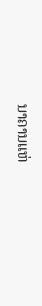ນາຄານແຫ່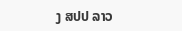ງ ສປປ ລາວ